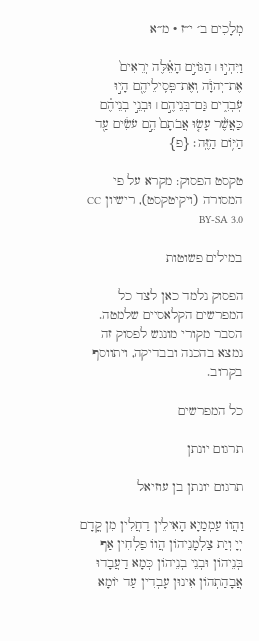מְלָכִים ב׳ י״ז · מ״א

וַיִּהְי֣וּ ׀ הַגּוֹיִ֣ם הָאֵ֗לֶּה יְרֵאִים֙ אֶת־יְהֹוָ֔ה וְאֶת־פְּסִֽילֵיהֶ֖ם הָי֣וּ עֹֽבְדִ֑ים גַּם־בְּנֵיהֶ֣ם ׀ וּבְנֵ֣י בְנֵיהֶ֗ם כַּאֲשֶׁ֨ר עָשׂ֤וּ אֲבֹתָם֙ הֵ֣ם עֹשִׂ֔ים עַ֖ד הַיּ֥וֹם הַזֶּֽה׃ {פ}

טקסט הפסוק: מקרא על פי המסורה (ויקיטקסט), רישיון CC BY-SA 3.0

במילים פשוטות

הפסוק נלמד כאן לצד כל המפרשים הקלאסיים שלמטה. הסבר מקורי מונגש לפסוק זה נמצא בהכנה ובבדיקה, ויתווסף בקרוב.

כל המפרשים

תרגום יונתן

תרגום יונתן בן עוזיאל

וַהֲווֹ עַמְמַיָא הָאִילֵין דַחֲלִין מִן קֳדָם יְיָ וְיַת צַלְמָנֵיהוֹן הֲווֹ פַלְחִין אַף בְּנֵיהוֹן וּבְנֵי בְנֵיהוֹן כְּמָא דַעֲבָדוּ אֲבָהַתְהוֹן אִינוּן עָבְדִין עַד יוֹמָא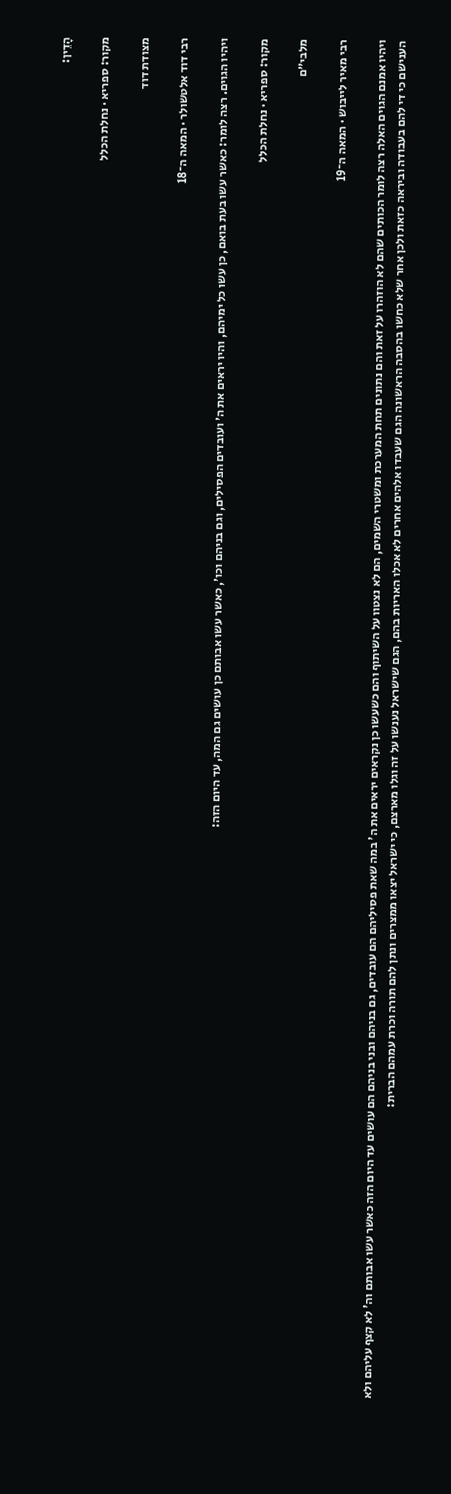הָדֵין:

מקור: ספריא · נחלת הכלל

מצודת דוד

רבי דוד אלטשולר · המאה ה־18

ויהיו הגוים. רצה לומר: כאשר עשו בעת בואם, כן עשו כל ימיהם, והיו יראים את ה׳ ועובדים הפסילים, וגם בניהם וכו׳, כאשר עשו אבותם כן עושים גם המה, עד היום הזה:

מקור: ספריא · נחלת הכלל

מלבי״ם

רבי מאיר לייבוש · המאה ה־19

ויהיו אמנם הגוים האלה רצה לומר הכותים שהם לא הוזהרו על זאת והם נתונים תחת המערכת ומשטרי השמים, הם לא נצטוו על השיתוף והם כשעשו כן נקראים יראים את ה' במה שאת פסיליהם הם עובדים, גם בניהם ובני בניהם הם עושים עד היום הזה כאשר עשו אבותם וה' לא קצף עליהם ולא הענישם כי די להם בעבודה וביראה כזאת ולכן אחר שלא כחשו בהסבה הראשונה הגם שעבדו אלהים אחרים לא אכלו האריות בהם, הגם שישראל נענשו על זה וגלו מארצם, כי ישראל יצאו ממצרים ונתן להם תורה וכרת עמהם הברית: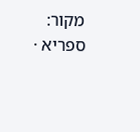מקור: ספריא ·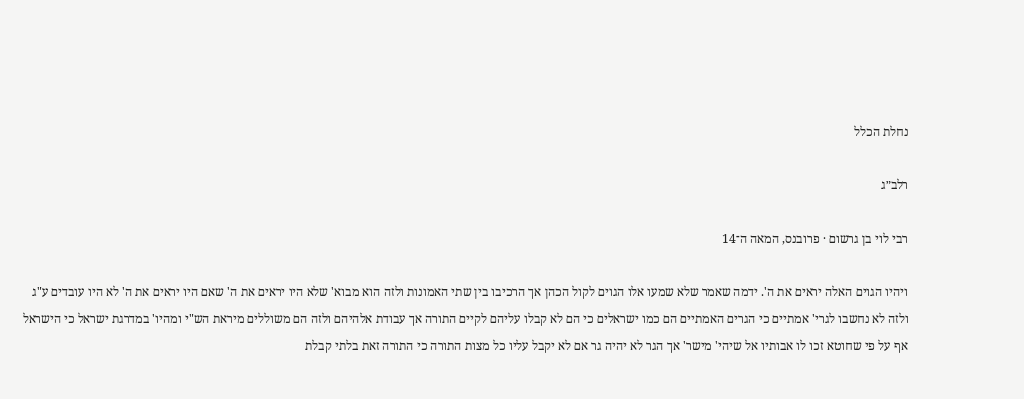נחלת הכלל

רלב״ג

רבי לוי בן גרשום · פרובנס, המאה ה־14

ויהיו הגוים האלה יראים את ה'. ידמה שאמר שלא שמעו אלו הגוים לקול הכהן אך הרכיבו בין שתי האמונות ולזה הוא מבוא' שלא היו יראים את ה' שאם היו יראים את ה' לא היו עובדים ע"ג ולזה לא נחשבו לגרי' אמתיים כי הגרים האמתיים הם כמו ישראלים כי הם לא קבלו עליהם לקיים התורה אך עבודת אלהיהם ולזה הם משוללים מיראת הש"י ומהיו' במדרגת ישראל כי הישראל אף על פי שחוטא זכו לו אבותיו אל שיהי' מישר' אך הגר לא יהיה גר אם לא יקבל עליו כל מצות התורה כי התורה זאת בלתי קבלת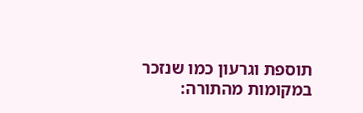תוספת וגרעון כמו שנזכר במקומות מהתורה: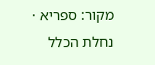מקור: ספריא · נחלת הכלל